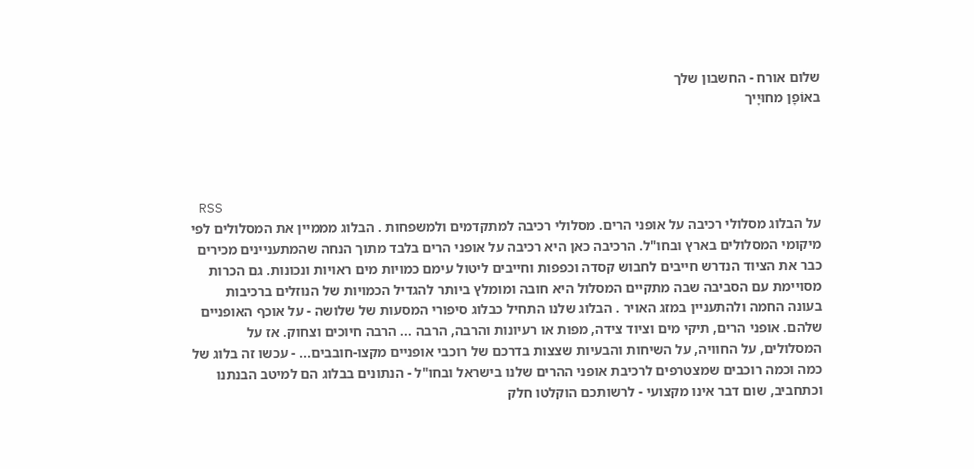שלום אורח - החשבון שלך
באוֹפָן מחוּיָיך




 RSS
על הבלוג מסלולי רכיבה על אופני הרים. מסלולי רכיבה למתקדמים ולמשפחות . הבלוג מממיין את המסלולים לפי מיקומי המסלולים בארץ ובחו"ל. הרכיבה כאן היא רכיבה על אופני הרים בלבד מתוך הנחה שהמתעניינים מכירים כבר את הציוד הנדרש חייבים לחבוש קסדה וכפפות וחייבים ליטול עימם כמויות מים ראויות ונכונות. גם הכרות מסויימת עם הסביבה שבה מתקיים המסלול היא חובה ומומלץ ביותר להגדיל הכמויות של הנוזלים ברכיבות בעונה החמה ולהתעניין במזג האויר . הבלוג שלנו התחיל כבלוג סיפורי המסעות של שלושה - על אוכף האופניים שלהם. אופני הרים, תיקי מים וציוד צידה, מפות או רעיונות והרבה, הרבה ... הרבה חיוכים וצחוק. אז על המסלולים, על החוויה, על השיחות והבעיות שצצות בדרכם של רוכבי אופניים מקצו-חובבים... - עכשו זה בלוג של כמה וכמה רוכבים שמצטרפים לרכיבת אופני ההרים שלנו בישראל ובחו"ל - הנתונים בבלוג הם למיטב הבנתנו וכתחביב, שום דבר אינו מקצועי - לרשותכם הוקלטו חלק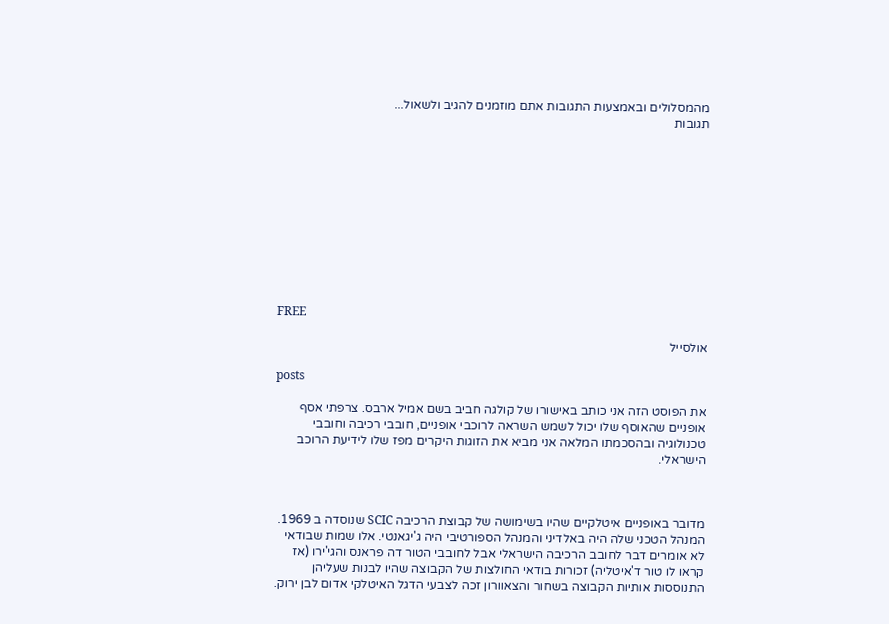מהמסלולים ובאמצעות התגובות אתם מוזמנים להגיב ולשאול...
תגובות











FREE

אולסייל

posts

את הפוסט הזה אני כותב באישורו של קולגה חביב בשם אמיל ארבס. צרפתי אסף אופניים שהאוסף שלו יכול לשמש השראה לרוכבי אופניים, חובבי רכיבה וחובבי טכנולוגיה ובהסכמתו המלאה אני מביא את הזוגות היקרים מפז שלו לידיעת הרוכב הישראלי.



מדובר באופניים איטלקיים שהיו בשימושה של קבוצת הרכיבה SCIC שנוסדה ב 1969. המנהל הטכני שלה היה באלדיני והמנהל הספורטיבי היה ג'יגאנטי. אלו שמות שבודאי לא אומרים דבר לחובב הרכיבה הישראלי אבל לחובבי הטור דה פראנס והגי'ירו (אז קראו לו טור ד'איטליה) זכורות בודאי החולצות של הקבוצה שהיו לבנות שעליהן התנוססות אותיות הקבוצה בשחור והצאוורון זכה לצבעי הדגל האיטלקי אדום לבן ירוק.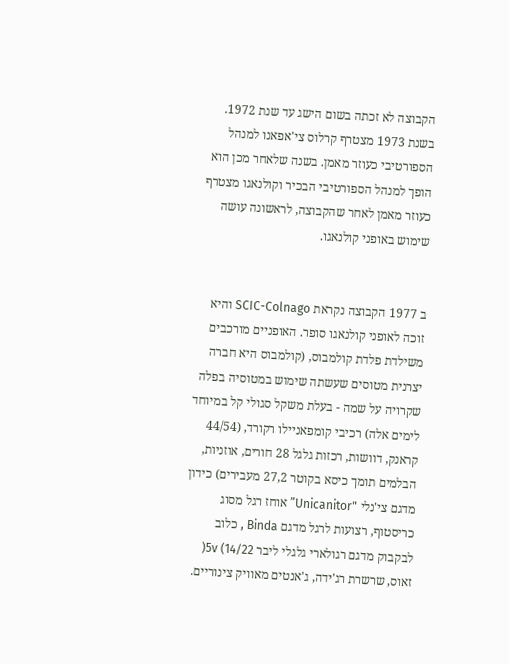הקבוצה לא זכתה בשום הישג עד שנת 1972. בשנת 1973 מצטרף קרלוס צי'אפאנו למנהל הספורטיבי כעוזר מאמן. בשנה שלאחר מכן הוא הופך למנהל הספורטיבי הבכיר וקולנאגו מצטרף כעוזר מאמן לאחר שהקבוצה, לראשונה עושה שימוש באופני קולנאגו.


ב 1977 הקבוצה נקראת SCIC-Colnago והיא זוכה לאופני קולנאגו סופר. האופניים מורכבים משילדת פלדת קולמבוס, (קולמבוס היא חברה יצרנית מטוסים שעשתה שימוש במטוסיה בפלה שקרויה על שמה - בעלת משקל סגולי קל במיוחד לימים אלה) רכיבי קומפאניילו רקורד, (44/54 קראנק, דוושות, רכזות גלגל 28 חורים, אוזניות, הבלמים תומך כיסא בקוטר 27,2 מעבירים) כידון מדגם צי'נלי "Unicanitor” אוחז רגל מסוג כריסטוף, רצועות לרגל מדגם Binda , כלוב לבקבוק מדגם רגולארי גלגלי ליבר 5v (14/22( זאוס, שרשרת רג'ידה, ג'אנטים מאוויק צינוריים.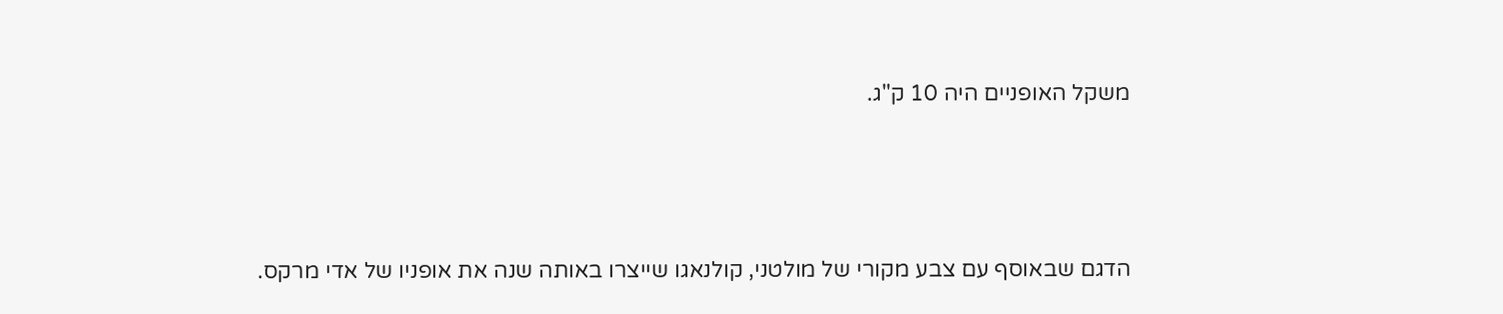משקל האופניים היה 10 ק"ג.



הדגם שבאוסף עם צבע מקורי של מולטני, קולנאגו שייצרו באותה שנה את אופניו של אדי מרקס.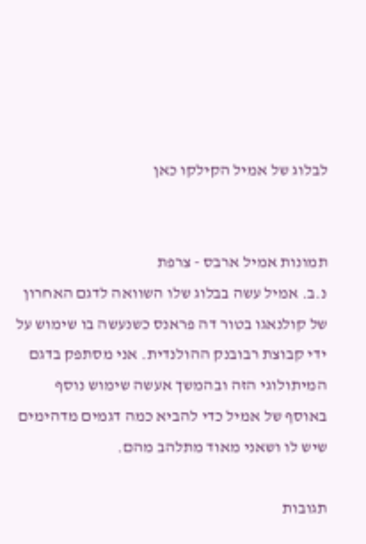לבלוג של אמיל הקילקו כאן


תמונות אמיל ארבס - צרפת
נ.ב. אמיל עשה בבלוג שלו השוואה לדגם האחרון של קולנאגו בטור דה פראנס כשנעשה בו שימוש על ידי קבוצת רבובנק ההולנדית. אני מסתפק בדגם המיתולוגי הזה ובהמשך אעשה שימוש נוסף באוסף של אמיל כדי להביא כמה דגמים מדהימים שיש לו ושאני מאוד מתלהב מהם.

תגובות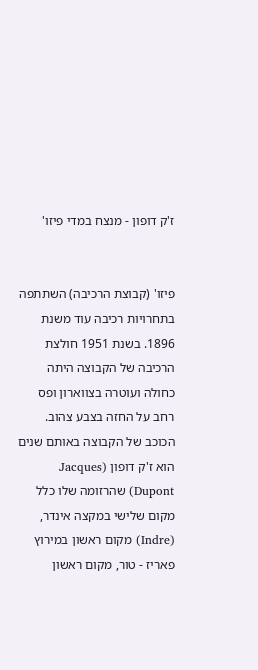ז'ק דופון - מנצח במדי פיזו'


פיזו' (קבוצת הרכיבה) השתתפה בתחרויות רכיבה עוד משנת 1896. בשנת 1951 חולצת הרכיבה של הקבוצה היתה כחולה ועוטרה בצווארון ופס רחב על החזה בצבע צהוב. הכוכב של הקבוצה באותם שנים הוא ז'ק דופון (Jacques Dupont) שהרזומה שלו כלל מקום שלישי במקצה אינדר, (Indre) מקום ראשון במירוץ פאריז - טור, מקום ראשון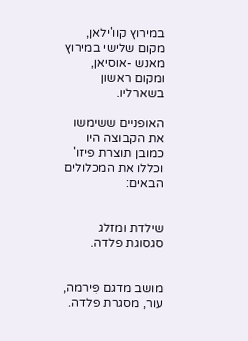במירוץ קוו'ילאן, מקום שלישי במירוץ מאנש -אוסיאן, ומקום ראשון בשארליו.

האופניים ששימשו את הקבוצה היו כמובן תוצרת פיזו' וכללו את המכלולים הבאים:


שילדת ומזלג סגסוגת פלדה.


מושב מדגם פִּירמה, עור, מסגרת פלדה.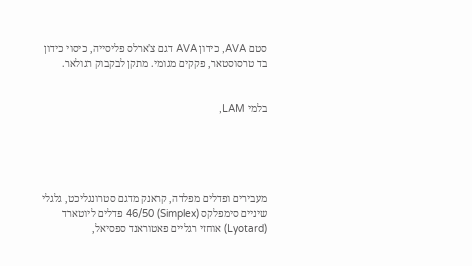סטם AVA, כידון AVA דגם צ'ארלס פליסייה, כיסוי כידון בד טרסוסטאר, פקקים מגומי. מתקן לבקבוק רגולאר.


בלמי LAM,





מעבירים ופדלים מפלדה, קראנק מדגם סטרונגליכט, גלגלי שיניים סימפלקס (Simplex) 46/50 פדלים ליוטארד (Lyotard) אוחזי רגליים פאטוראנד ספסיאל,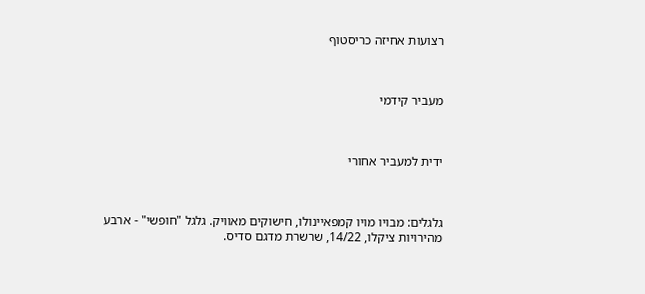רצועות אחיזה כריסטוף



מעביר קידמי



ידית למעביר אחורי



גלגלים: מבויו מויו קמפאיינולו, חישוקים מאוויק. גלגל "חופשי" - ארבע מהירויות ציקלו, 14/22, שרשרת מדגם סדיס.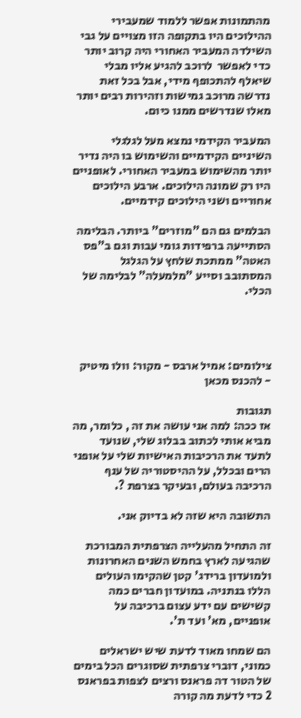מהתמונות אפשר ללמוד שמעבירי ההילוכים היו בתקופה הזו מצויים על גבי השילדה המעביר האחורי היה קרוב יותר כדי לאפשר  לרוכב להגיע אליו מבלי שיאלף להתכופף מידי, אבל בכל זאת נדרשה מרוכב גמישות וזהירות רבים יותר מאלו שנדרשים ממנו כיום.

המעביר הקידמי נמצא מעל לגלגלי השיניים הקידמיים והשימוש בו היה נדיר יותר מהשימוש במעביר האחורי. לאופניים היו רק שמונה הילוכים. ארבע הילוכים אחוריים ושני הילוכים קידמיים.

הבלמים גם הם "מוזרים" ביותר. הבלימה הסתייעה ברפידות גומי עבות וגם ב"פס האטה" ממתכת שלחץ על הגלגל המסתובב וסייע "מלמעלה" לבלימה של הכלי.




צילומים: אמיל ארבס - מקור: וולו מיטיק - להכנס מכאן

תגובות
אז ככה: למה אני עושה את זה , כלומר, מה מביא אותי לכתוב בבלוג שלי, שנועד לתעד את הרכיבות האישיות שלי על אופני הרים ובכלל, על ההיסטוריה של ענף הרכיבה בעולם, ובעיקר בצרפת ?.

התשובה היא שזה לא בדיוק אני.

זה התחיל מהעלייה הצרפתית המבורכת שהגיעה לארץ בחמש השנים האחרונות ולמועדון ברידג' קטן שהקימו העולים הללו בנתניה. במועדון חברים כמה קשישים עם ידע עצום ברכיבה על אופניים, מא' ועד ת'.

הם שמחו מאוד לדעת שיש ישראלים כמוני, דוברי צרפתית שסוגרים הכל בימים של הטור דה פראנס ורצים לצפות בפראנס 2 כדי לדעת מה קורה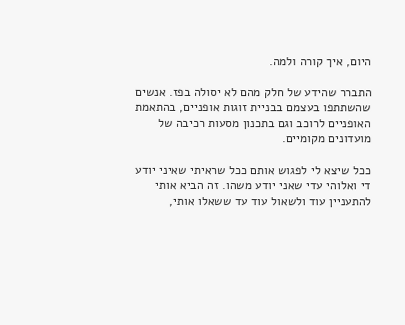היום, איך קורה ולמה.

התברר שהידע של חלק מהם לא יסולה בפז. אנשים שהשתתפו בעצמם בבניית זוגות אופניים, בהתאמת האופניים לרוכב וגם בתכנון מסעות רכיבה של מועדונים מקומיים.

ככל שיצא לי לפגוש אותם ככל שראיתי שאיני יודע די ואלוהי עדי שאני יודע משהו. זה הביא אותי להתעניין עוד ולשאול עוד עד ששאלו אותי,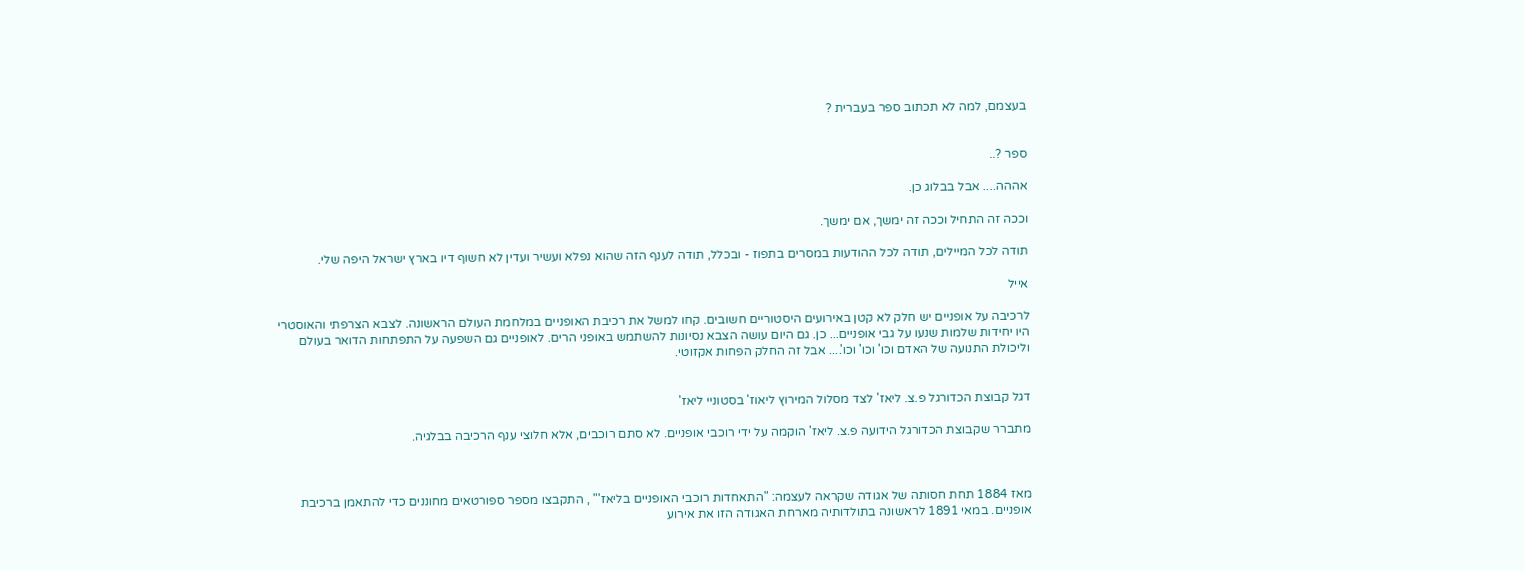בעצמם, למה לא תכתוב ספר בעברית ?


ספר ?..

אההה.... אבל בבלוג כן.

וככה זה התחיל וככה זה ימשך, אם ימשך.

תודה לכל המיילים, תודה לכל ההודעות במסרים בתפוז - ובכלל, תודה לענף הזה שהוא נפלא ועשיר ועדין לא חשוף דיו בארץ ישראל היפה שלי.

אייל

לרכיבה על אופניים יש חלק לא קטן באירועים היסטוריים חשובים. קחו למשל את רכיבת האופניים במלחמת העולם הראשונה. לצבא הצרפתי והאוסטרי היו יחידות שלמות שנעו על גבי אופניים... כן. גם היום עושה הצבא נסיונות להשתמש באופני הרים. לאופניים גם השפעה על התפתחות הדואר בעולם וליכולת התנועה של האדם וכו' וכו' וכו'.... אבל זה החלק הפחות אקזוטי.


דגל קבוצת הכדורגל פ.צ. ליאז' לצד מסלול המירוץ ליאוז' בסטוניי ליאז'

מתברר שקבוצת הכדורגל הידועה פ.צ. ליאז' הוקמה על ידי רוכבי אופניים. לא סתם רוכבים, אלא חלוצי ענף הרכיבה בבלגיה.



מאז 1884 תחת חסותה של אגודה שקראה לעצמה: "התאחדות רוכבי האופניים בליאז'" , התקבצו מספר ספורטאים מחוננים כדי להתאמן ברכיבת אופניים. במאי 1891 לראשונה בתולדותיה מארחת האגודה הזו את אירוע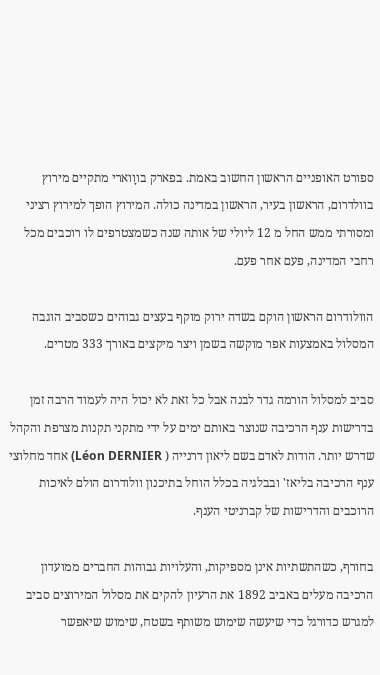ספורט האופניים הראשון החשוב באמת. בפארק בווָוארי מתקיים מירוץ בוולדרום, הראשון בעיר, הראשון במדינה כולה. המירוץ הופך למירוץ רציני ומסורתי ממש החל מ 12 ליולי של אותה שנה כשמצטרפים לו רוכבים מכל רחבי המדינה, פעם אחר פעם.

הוולודרום הראשון הוקם בשדה ירוק מוקף בעצים גבוהים כשסביב הוגבה המסלול באמצעות אפר מוקשה בשמן ויצר מיקצים באורך 333 מטרים.

סביב למסלול הורמה גדר לבנה אבל כל זאת לא יכול היה לעמוד הרבה זמן בדרישות ענף הרכיבה שנוצר באותם ימים על ידי מתקני תקנות מצרפת והקהל שדרש יותר. הודות לאדם בשם ליאון דרנייה ( Léon DERNIER) אחד מחלוצי ענף הרכיבה בליאז' ובבלגיה בכלל הוחל בתיכנון וולודרום הולם לאיכות הרוכבים והדרישות של קברניטי הענף.

בחורף, כשהתשתיות אינן מספיקות, והעלויות גבוהות החברים ממועדון הרכיבה מעלים באביב 1892 את הרעיון להקים את מסלול המירוצים סביב למגרש כדורגל כדי שיעשה שימוש משותף בשטח, שימוש שיאפשר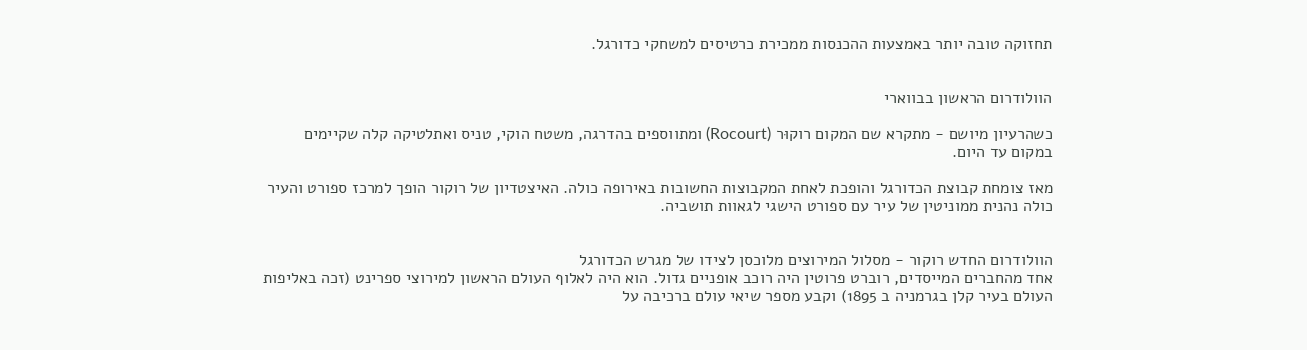תחזוקה טובה יותר באמצעות ההכנסות ממכירת כרטיסים למשחקי כדורגל.


הוולודרום הראשון בבווארי

כשהרעיון מיושם - מתקרא שם המקום רוקוּר (Rocourt) ומתווספים בהדרגה, משטח הוקי, טניס ואתלטיקה קלה שקיימים במקום עד היום.

מאז צומחת קבוצת הכדורגל והופכת לאחת המקבוצות החשובות באירופה כולה. האיצטדיון של רוקור הופך למרכז ספורט והעיר כולה נהנית ממוניטין של עיר עם ספורט הישגי לגאוות תושביה.


הוולודרום החדש רוקור - מסלול המירוצים מלוכסן לצידו של מגרש הכדורגל
אחד מהחברים המייסדים, רוברט פרוטין היה רוכב אופניים גדול. הוא היה לאלוף העולם הראשון למירוצי ספרינט (זכה באליפות העולם בעיר קלן בגרמניה ב 1895) וקבע מספר שיאי עולם ברכיבה על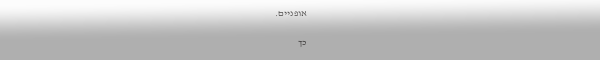אופניים.

כך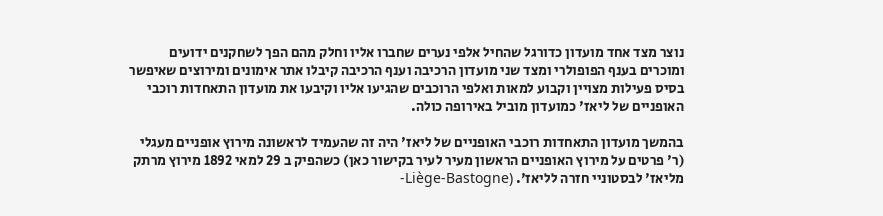נוצר מצד אחד מועדון כדורגל שהחיל אלפי נערים שחברו אליו וחלק מהם הפך לשחקנים ידועים ומוכרים בענף הפופולרי ומצד שני מועדון הרכיבה וענף הרכיבה קיבלו אתר אימונים ומירוצים שאיפשר בסיס פעילות מצויין וקבוע למאות ואלפי הרוכבים שהגיעו אליו וקיבעו את מועדון התאחדות רוכבי האופניים של ליאז' כמועדון מוביל באירופה כולה.

בהמשך מועדון התאחדות רוכבי האופניים של ליאז' היה זה שהעמיד לראשונה מירוץ אופניים מעגלי (ר' פרטים על מירוץ האופניים הראשון מעיר לעיר בקישור כאן) כשהפיק ב 29 למאי 1892 מירוץ מרתק מליאז' לבסטוניי חזרה לליאז'. (Liège-Bastogne-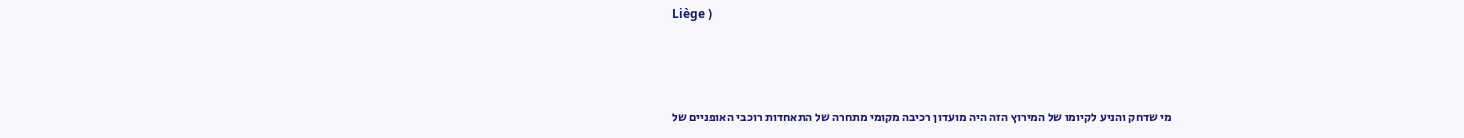Liège )



מי שדחק והניע לקיומו של המירוץ הזה היה מועדון רכיבה מקומי מתחרה של התאחדות רוכבי האופניים של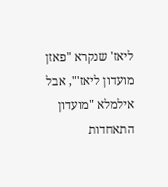ליאז' שנקרא "פאזן מועדון ליאז'", אבל אילמלא "מועדון התאחדות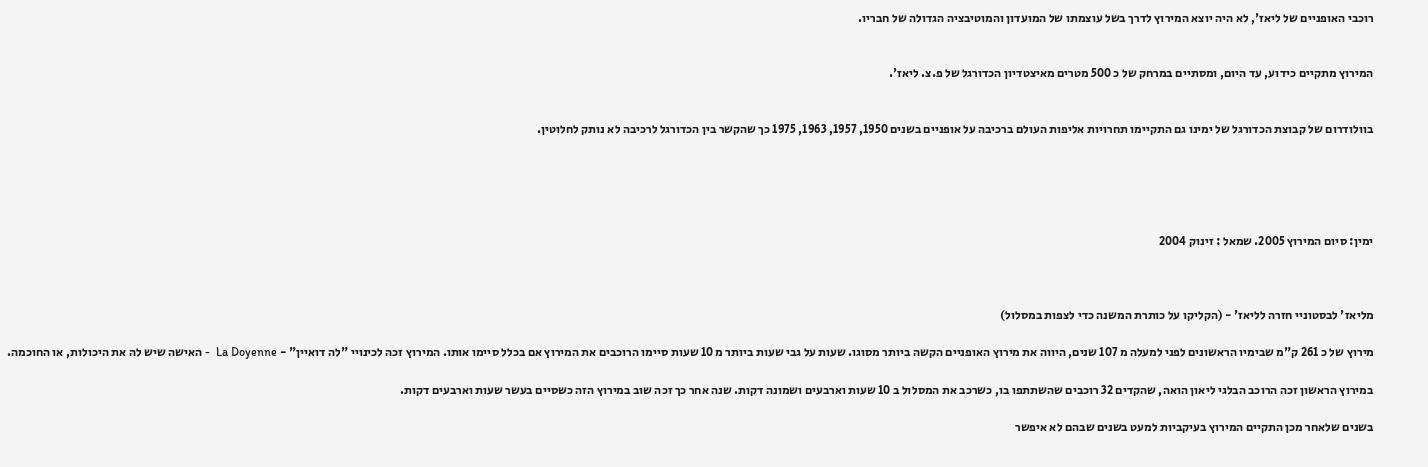רוכבי האופניים של ליאז', לא היה יוצא המירוץ לדרך בשל עוצמתו של המועדון והמוטיבציה הגדולה של חבריו.


המירוץ מתקיים כידוע, עד היום, ומסתיים במרחק של כ 500 מטרים מאיצטדיון הכדורגל של פ.צ. ליאז'.


בוולודרום של קבוצת הכדורגל של ימינו גם התקיימו תחרויות אליפות העולם ברכיבה על אופניים בשנים 1950, 1957, 1963, 1975 כך שהקשר בין הכדורגל לרכיבה לא נותק לחלוטין.





ימין: סיום המירוץ 2005. שמאל : זינוק 2004



מליאז' לבסטוניי חזרה לליאז' - (הקליקו על כותרת המשנה כדי לצפות במסלול)

מירוץ של כ 261 ק"מ שבימיו הראשונים לפני למעלה מ 107 שנים, היווה את מירוץ האופניים הקשה ביותר מסוגו. שעות על גבי שעות ביותר מ 10 שעות סיימו הרוכבים את המירוץ אם בכלל סיימו אותו. המירוץ זכה לכינויי "לה דואיין" - La Doyenne  - האישה שיש לה את היכולות, או החוכמה.

במירוץ הראשון זכה הרוכב הבלגי ליאון הואה, שהקדים 32 רוכבים שהשתתפו בו, כשרכב את המסלול ב 10 שעות וארבעים ושמונה דקות. שנה אחר כך זכה שוב במירוץ הזה כשסיים בעשר שעות וארבעים דקות.

בשנים שלאחר מכן התקיים המירוץ בעיקביות למעט בשנים שבהם לא איפשר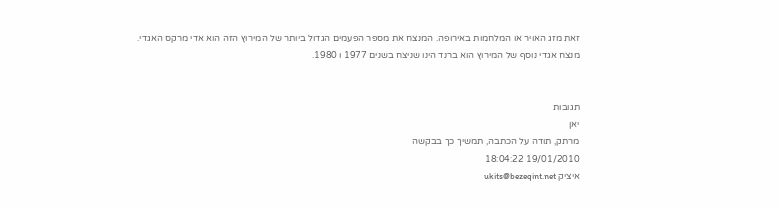זאת מזג האויר או המלחמות באירופה. המנצח את מספר הפעמים הגדול ביותר של המירוץ הזה הוא אדי מרקס האגדי.
מנצח אגדי נוסף של המירוץ הוא ברנד הינו שניצח בשנים 1977 ו 1980.


תגובות
יאן
מרתק, תודה על הכתבה, תמשיך כך בבקשה
19/01/2010 18:04:22
איציק ukits@bezeqint.net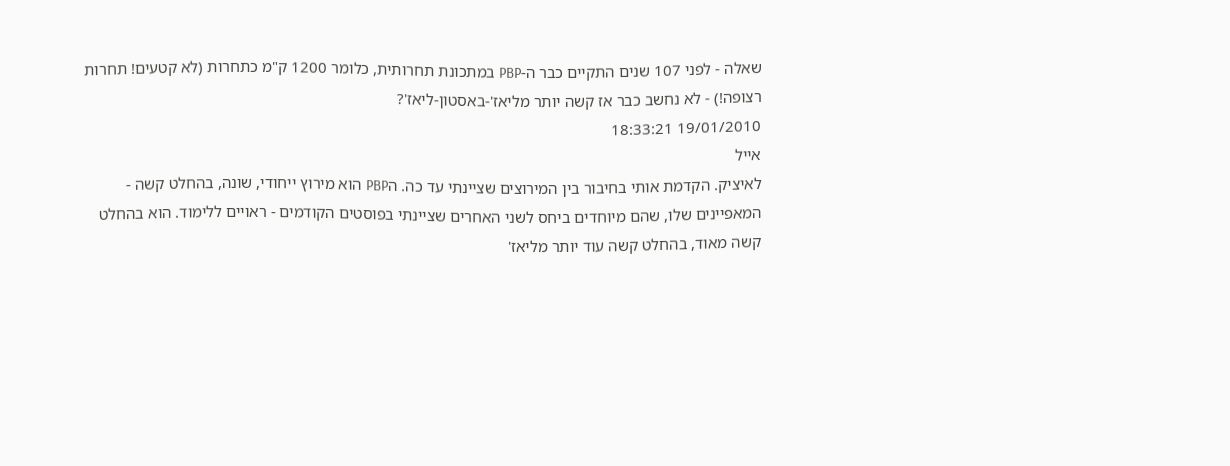שאלה - לפני 107 שנים התקיים כבר ה-PBP במתכונת תחרותית, כלומר 1200 ק"מ כתחרות (לא קטעים! תחרות רצופה!) - לא נחשב כבר אז קשה יותר מליאז'-באסטון-ליאז'?
19/01/2010 18:33:21
אייל
לאיציק. הקדמת אותי בחיבור בין המירוצים שציינתי עד כה. הPBP הוא מירוץ ייחודי, שונה, בהחלט קשה - המאפיינים שלו, שהם מיוחדים ביחס לשני האחרים שציינתי בפוסטים הקודמים - ראויים ללימוד. הוא בהחלט קשה מאוד, בהחלט קשה עוד יותר מליאז'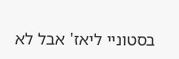בסטוניי ליאז' אבל לא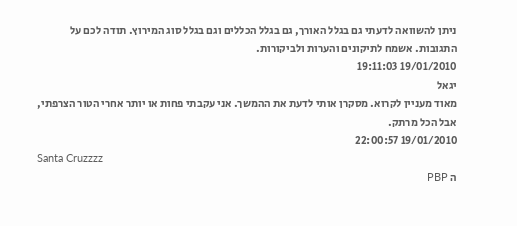ניתן להשוואה לדעתי גם בגלל האורך, גם בגלל הכללים וגם בגלל סוג המירוץ. תודה לכם על התגובות. אשמח לתיקונים והערות ולביקורות.
19/01/2010 19:11:03
יגאל
מאוד מעניין לקרוא. מסקרן אותי לדעת את ההמשך. אני עקבתי פחות או יותר אחרי הטור הצרפתי, אבל הכל מרתק.
19/01/2010 22:00:57
Santa Cruzzzz
ה PBP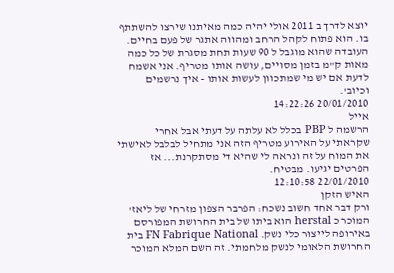יוצא לדרך ב 2011 אולי יהיה כמה מאיתנו שירצו להשתתף בו. הוא פתוח לקהל הרחב ומהווה אתגר של פעם בחיים. העובדה שהוא מוגבל ל 90 שעות תחת מסגרת של כל כמה מאות ק"מ בזמן מסויים, עושה אותו מטריף. אני אשמח לדעת אם יש מי שמתכוון לעשות אותו - איך נרשמים וכיוב'.
20/01/2010 14:22:26
אייל
הרשמה ל PBP בכלל לא עלתה על דעתי אבל אחרי שקראתי על האירוע מטריף הזה אני מתחיל לבלבל לאישתי את המוח על זה ונראה לי שהיא די מסתקרנת... אז הפרטים יגיעו. מבטיח.
22/01/2010 12:10:58
האיש הזקן
ורק דבר אחד חשוב נשכח: הפרבר הצפון מזרחי של ליאז' המוכר כ herstal הוא ביתו של בית החרושת המפורסם באירופה לייצור כלי נשק. FN Fabrique National בית החרושת הלאומי לנשק מלחמתי. זה השם המלא המוכר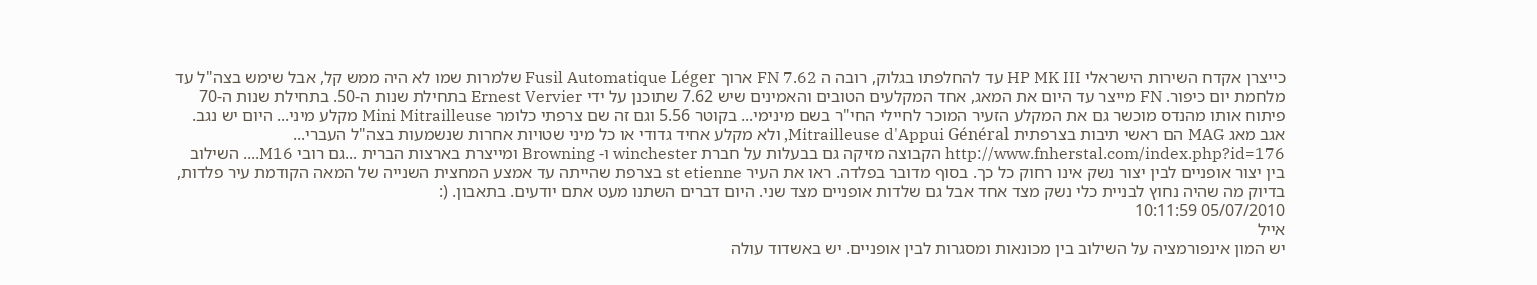כייצרן אקדח השירות הישראלי HP MK III עד להחלפתו בגלוק, רובה ה FN 7.62 ארוך Fusil Automatique Léger שלמרות שמו לא היה ממש קל, אבל שימש בצה"ל עד מלחמת יום כיפור. FN מייצר עד היום את המאג, אחד המקלעים הטובים והאמינים שיש 7.62 שתוכנן על ידי Ernest Vervier בתחילת שנות ה-50. בתחילת שנות ה-70 פיתוח אותו מהנדס מוכשר גם את המקלע הזעיר המוכר לחיילי החי"ר בשם מינימי... בקוטר 5.56 וגם זה שם צרפתי כלומר Mini Mitrailleuse מקלע מיני... היום יש נגב. אגב מאג MAG הם ראשי תיבות בצרפתית Mitrailleuse d'Appui Général, ולא מקלע אחיד גדודי או כל מיני שטויות אחרות שנשמעות בצה"ל העברי... http://www.fnherstal.com/index.php?id=176 הקבוצה מזיקה גם בבעלות על חברת winchester ו- Browning ומייצרת בארצות הברית ...גם רובי M16.... השילוב בין יצור אופניים לבין יצור נשק אינו רחוק כל כך. בסוף מדובר בפלדה. ראו את העיר st etienne בצרפת שהייתה עד אמצע המחצית השנייה של המאה הקודמת עיר פלדות, בדיוק מה שהיה נחוץ לבניית כלי נשק מצד אחד אבל גם שלדות אופניים מצד שני. היום דברים השתנו מעט אתם יודעים. בתאבון. (:
05/07/2010 10:11:59
אייל
יש המון אינפורמציה על השילוב בין מכונאות ומסגרות לבין אופניים. יש באשדוד עולה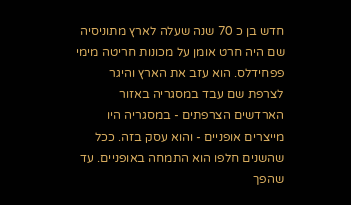חדש בן כ 70 שנה שעלה לארץ מתוניסיה שם היה חרט אומן על מכונות חריטה מימי פפחידלס. הוא עזב את הארץ והיגר לצרפת שם עבד במסגריה באזור הארדשים הצרפתים - במסגריה היו מייצרים אופניים - והוא עסק בזה. ככל שהשנים חלפו הוא התמחה באופניים. עד שהפך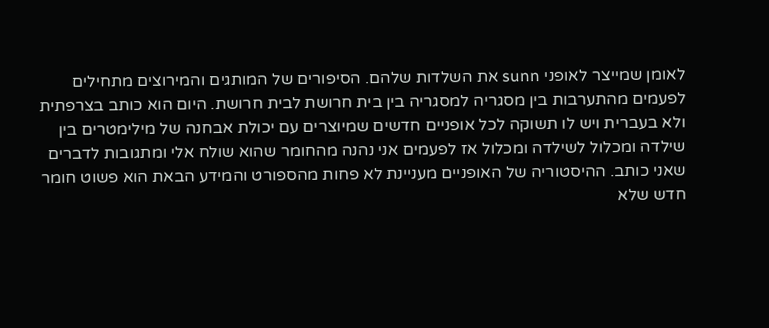לאומן שמייצר לאופני sunn את השלדות שלהם. הסיפורים של המותגים והמירוצים מתחילים לפעמים מהתערבות בין מסגריה למסגריה בין בית חרושת לבית חרושת. היום הוא כותב בצרפתית ולא בעברית ויש לו תשוקה לכל אופניים חדשים שמיוצרים עם יכולת אבחנה של מילימטרים בין שילדה ומכלול לשילדה ומכלול אז לפעמים אני נהנה מהחומר שהוא שולח אלי ומתגובות לדברים שאני כותב. ההיסטוריה של האופניים מעניינת לא פחות מהספורט והמידע הבאת הוא פשוט חומר חדש שלא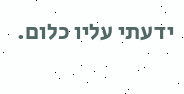ידעתי עליו כלום.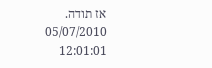אז תודה.
05/07/2010 12:01:01